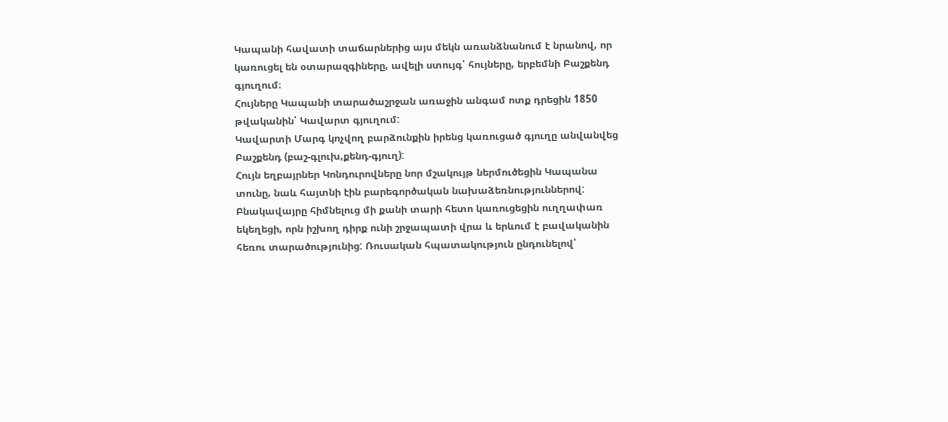Կապանի հավատի տաճարներից այս մեկն առանձնանում է նրանով, որ կառուցել են օտարազգիները, ավելի ստույգ՝ հույները, երբեմնի Բաշքենդ գյուղում։
Հույները Կապանի տարածաշրջան առաջին անգամ ոտք դրեցին 1850 թվականին՝ Կավարտ գյուղում:
Կավարտի Մարգ կոչվող բարձունքին իրենց կառուցած գյուղը անվանվեց Բաշքենդ (բաշ-գլուխ,քենդ-գյուղ):
Հույն եղբայրներ Կոնդուրովները նոր մշակույթ ներմուծեցին Կապանա տունը, նաև հայտնի էին բարեգործական նախաձեռնություններով: Բնակավայրը հիմնելուց մի քանի տարի հետո կառուցեցին ուղղափառ եկեղեցի, որն իշխող դիրք ունի շրջապատի վրա և երևում է բավականին հեռու տարածությունից: Ռուսական հպատակություն ընդունելով՝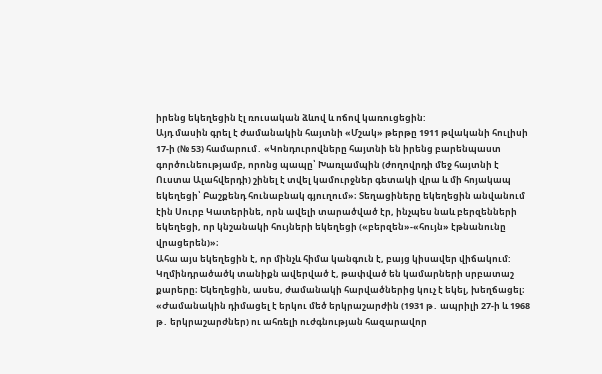իրենց եկեղեցին էլ ռուսական ձևով և ոճով կառուցեցին:
Այդ մասին գրել է ժամանակին հայտնի «Մշակ» թերթը 1911 թվականի հուլիսի 17-ի (№ 53) համարում․ «Կոնդուրովները հայտնի են իրենց բարենպաստ գործունեությամբ, որոնց պապը՝ Խառլամպին (ժողովրդի մեջ հայտնի է Ուստա Ալահվերդի) շինել է տվել կամուրջներ գետակի վրա և մի հոյակապ եկեղեցի՝ Բաշքենդ հունաբնակ գյուղում»։ Տեղացիները եկեղեցին անվանում էին Սուրբ Կատերինե, որն ավելի տարածված էր, ինչպես նաև բերզենների եկեղեցի, որ կնշանակի հույների եկեղեցի («բերզեն»-«հույն» էթնանունը վրացերեն)»։
Ահա այս եկեղեցին է, որ մինչև հիմա կանգուն է, բայց կիսավեր վիճակում: Կղմինդրածածկ տանիքն ավերված է, թափված են կամարների սրբատաշ քարերը։ Եկեղեցին, ասես, ժամանակի հարվածներից կուչ է եկել, խեղճացել։
«Ժամանակին դիմացել է երկու մեծ երկրաշարժին (1931 թ․ ապրիլի 27-ի և 1968 թ․ երկրաշարժներ) ու ահռելի ուժգնության հազարավոր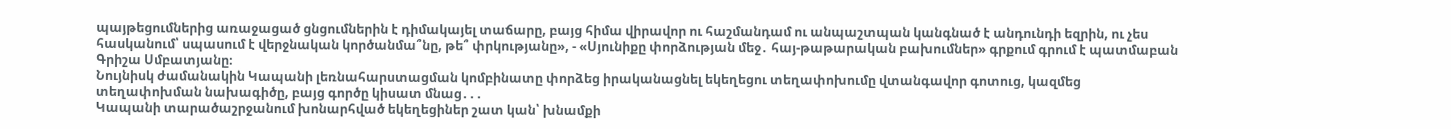պայթեցումներից առաջացած ցնցումներին է դիմակայել տաճարը, բայց հիմա վիրավոր ու հաշմանդամ ու անպաշտպան կանգնած է անդունդի եզրին, ու չես հասկանում՝ սպասում է վերջնական կործանմա՞նը, թե՞ փրկությանը», - «Սյունիքը փորձության մեջ․ հայ-թաթարական բախումներ» գրքում գրում է պատմաբան Գրիշա Սմբատյանը։
Նույնիսկ ժամանակին Կապանի լեռնահարստացման կոմբինատը փորձեց իրականացնել եկեղեցու տեղափոխումը վտանգավոր գոտուց, կազմեց տեղափոխման նախագիծը, բայց գործը կիսատ մնաց․․․
Կապանի տարածաշրջանում խոնարհված եկեղեցիներ շատ կան՝ խնամքի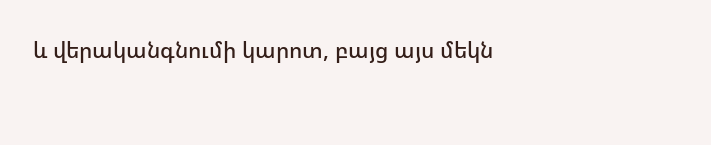և վերականգնումի կարոտ, բայց այս մեկն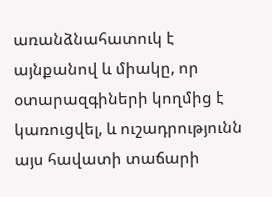առանձնահատուկ է այնքանով և միակը, որ օտարազգիների կողմից է կառուցվել, և ուշադրությունն այս հավատի տաճարի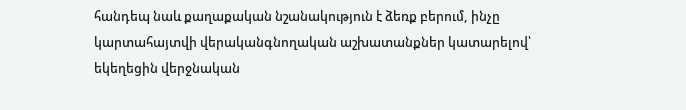հանդեպ նաև քաղաքական նշանակություն է ձեռք բերում, ինչը կարտահայտվի վերականգնողական աշխատանքներ կատարելով՝ եկեղեցին վերջնական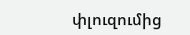փլուզումից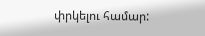փրկելու համար: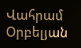Վահրամ Օրբելյան